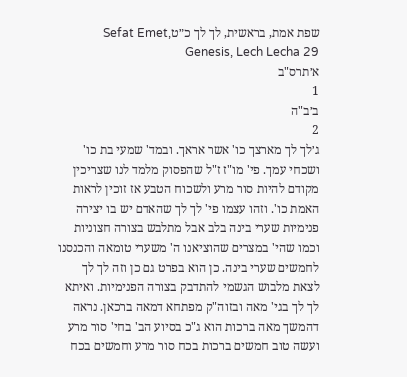שפת אמת, בראשית, לך לך כ״טSefat Emet, Genesis, Lech Lecha 29
א׳תרס"ב
1
ב׳ב"ה
2
ג׳לך לך מארצך כו' אשר אראך. ובמד' שמעי בת כו' ושכחי עמך. פי' מו"ז ז"ל שהפסוק מלמד לנו שצריכין מקודם להיות סור מרע ולשכוח הטבע אז זוכין לראות האמת כו'. וזהו עצמו פי' לך לך שהאדם יש בו יצירה פנימיות שערי בינה בלב אבל מתלבש בצורה חצוניות וכמו שהי' במצרים שהוציאנו ה' משערי טומאה והכנסנו לחמשים שערי בינה. כן הוא בפרט גם כן וזה לך לך לצאת מלבוש הגשמי להתדבק בצורה הפנימיות. ואיתא לך לך בגי' מאה ובזוה"ק מפתחא דמאה ברכאן. נראה דהמשך מאה ברכות הוא ג"כ בסיוע הב' בחי' סור מרע ועשה טוב חמשים ברכות בכח סור מרע וחמשים בכח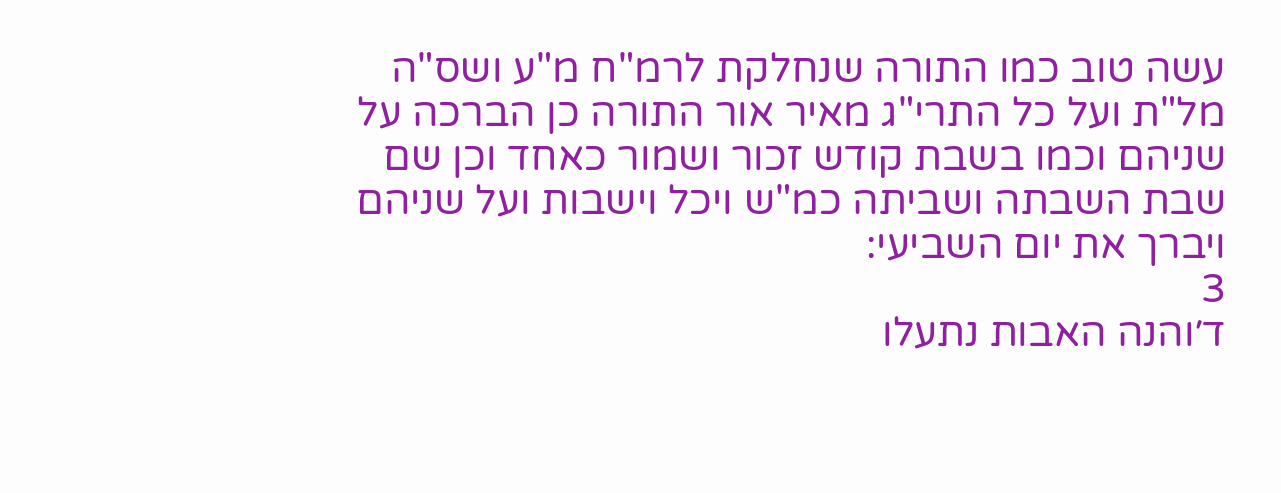עשה טוב כמו התורה שנחלקת לרמ"ח מ"ע ושס"ה מל"ת ועל כל התרי"ג מאיר אור התורה כן הברכה על שניהם וכמו בשבת קודש זכור ושמור כאחד וכן שם שבת השבתה ושביתה כמ"ש ויכל וישבות ועל שניהם ויברך את יום השביעי:
3
ד׳והנה האבות נתעלו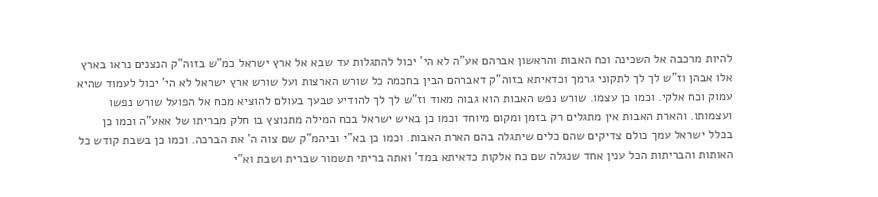להיות מרכבה אל השכינה וכח האבות והראשון אברהם אע"ה לא הי' יכול להתגלות עד שבא אל ארץ ישראל כמ"ש בזוה"ק הנצנים נראו בארץ אלו אבהן וז"ש לך לך לתקוני גרמך וכדאיתא בזוה"ק דאברהם הבין בחכמה כל שורש הארצות ועל שורש ארץ ישראל לא הי' יכול לעמוד שהיא עמוק וכח אלקי. וכמו כן עצמו. שורש נפש האבות הוא גבוה מאוד וז"ש לך לך להודיע טבעך בעולם להוציא מכח אל הפועל שורש נפשו ועצמותו. והארת האבות אין מתגלים רק בזמן ומקום מיוחד וכמו כן באיש ישראל בכח המילה מתנוצץ בו חלק מבריתו של אאע"ה וכמו כן בכלל ישראל עמך כולם צדיקים שהם כלים שיתגלה בהם הארת האבות. וכמו כן בא"י וביהמ"ק שם צוה ה' את הברכה. וכמו כן בשבת קודש כל האותות והבריתות הכל ענין אחד שנגלה שם כח אלקות כדאיתא במד' ואתה בריתי תשמור שברית ושבת וא"י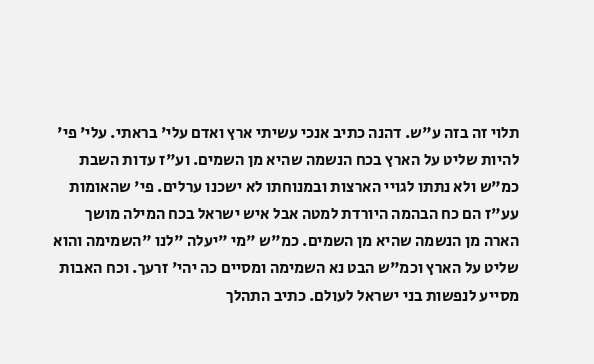תלוי זה בזה ע"ש. דהנה כתיב אנכי עשיתי ארץ ואדם עלי' בראתי. עלי' פי' להיות שליט על הארץ בכח הנשמה שהיא מן השמים. וע"ז עדות השבת כמ"ש ולא נתתו לגויי הארצות ובמנוחתו לא ישכנו ערלים. פי' שהאומות עע"ז הם כח הבהמה היורדת למטה אבל איש ישראל בכח המילה מושך הארה מן הנשמה שהיא מן השמים. כמ"ש "מי "יעלה "לנו "השמימה והוא שליט על הארץ וכמ"ש הבט נא השמימה ומסיים כה יהי' זרעך. וכח האבות מסייע לנפשות בני ישראל לעולם. כתיב התהלך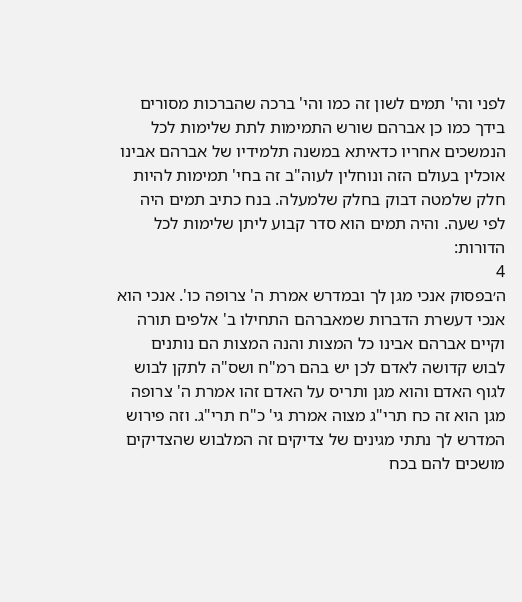לפני והי' תמים לשון זה כמו והי' ברכה שהברכות מסורים בידך כמו כן אברהם שורש התמימות לתת שלימות לכל הנמשכים אחריו כדאיתא במשנה תלמידיו של אברהם אבינו אוכלין בעולם הזה ונוחלין לעוה"ב זה בחי' תמימות להיות חלק שלמטה דבוק בחלק שלמעלה. בנח כתיב תמים היה לפי שעה. והיה תמים הוא סדר קבוע ליתן שלימות לכל הדורות:
4
ה׳בפסוק אנכי מגן לך ובמדרש אמרת ה' צרופה כו'. אנכי הוא אנכי דעשרת הדברות שמאברהם התחילו ב' אלפים תורה וקיים אברהם אבינו כל המצות והנה המצות הם נותנים לבוש קדושה לאדם לכן יש בהם רמ"ח ושס"ה לתקן לבוש לגוף האדם והוא מגן ותריס על האדם זהו אמרת ה' צרופה מגן הוא זה כח תרי"ג מצוה אמרת גי' כ"ח תרי"ג. וזה פירוש המדרש לך נתתי מגינים של צדיקים זה המלבוש שהצדיקים מושכים להם בכח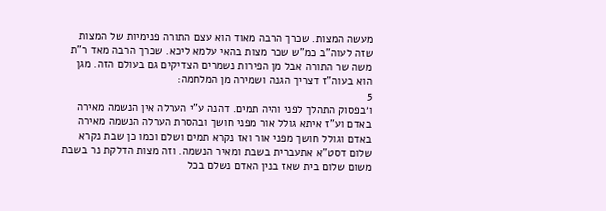מעשה המצות. שכרך הרבה מאוד הוא עצם התורה פנימיות של המצות שזה לעוה"ב כמ"ש שכר מצות בהאי עלמא ליכא. שכרך הרבה מאד ר"ת משה שר התורה אבל מן הפירות נשמרים הצדיקים גם בעולם הזה. מגן הוא בעוה"ז דצריך הגנה ושמירה מן המלחמה:
5
ו׳בפסוק התהלך לפני והיה תמים. דהנה ע"י הערלה אין הנשמה מאירה באדם וע"ז איתא גולל אור מפני חושך ובהסרת הערלה הנשמה מאירה באדם וגולל חושך מפני אור ואז נקרא תמים ושלם וכמו כן שבת נקרא שלום דסט"א אתעברית בשבת ומאיר הנשמה. וזה מצות הדלקת נר בשבת משום שלום בית שאז בנין האדם נשלם בכל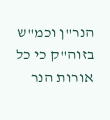הנר"ן וכמ"ש בזוה"ק כי כל אורות הנר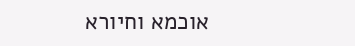אוכמא וחיורא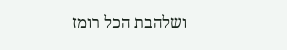ושלהבת הכל רומז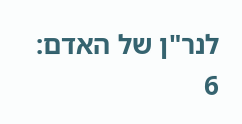לנר"ן של האדם:
6